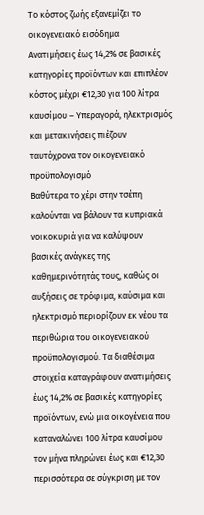Το κόστος ζωής εξανεμίζει το οικογενειακό εισόδημα
Ανατιμήσεις έως 14,2% σε βασικές κατηγορίες προϊόντων και επιπλέον κόστος μέχρι €12,30 για 100 λίτρα καυσίμου – Υπεραγορά, ηλεκτρισμός και μετακινήσεις πιέζουν ταυτόχρονα τον οικογενειακό προϋπολογισμό
Βαθύτερα το χέρι στην τσέπη καλούνται να βάλουν τα κυπριακά νοικοκυριά για να καλύψουν βασικές ανάγκες της καθημερινότητάς τους, καθώς οι αυξήσεις σε τρόφιμα, καύσιμα και ηλεκτρισμό περιορίζουν εκ νέου τα περιθώρια του οικογενειακού προϋπολογισμού. Τα διαθέσιμα στοιχεία καταγράφουν ανατιμήσεις έως 14,2% σε βασικές κατηγορίες προϊόντων, ενώ μια οικογένεια που καταναλώνει 100 λίτρα καυσίμου τον μήνα πληρώνει έως και €12,30 περισσότερα σε σύγκριση με τον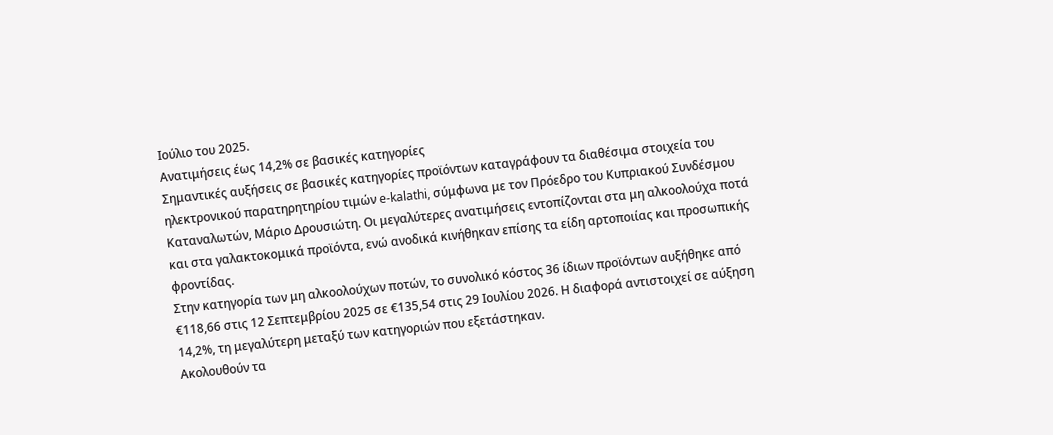Ιούλιο του 2025.
Ανατιμήσεις έως 14,2% σε βασικές κατηγορίες
Σημαντικές αυξήσεις σε βασικές κατηγορίες προϊόντων καταγράφουν τα διαθέσιμα στοιχεία του ηλεκτρονικού παρατηρητηρίου τιμών e-kalathi, σύμφωνα με τον Πρόεδρο του Κυπριακού Συνδέσμου Καταναλωτών, Μάριο Δρουσιώτη. Οι μεγαλύτερες ανατιμήσεις εντοπίζονται στα μη αλκοολούχα ποτά και στα γαλακτοκομικά προϊόντα, ενώ ανοδικά κινήθηκαν επίσης τα είδη αρτοποιίας και προσωπικής φροντίδας.
Στην κατηγορία των μη αλκοολούχων ποτών, το συνολικό κόστος 36 ίδιων προϊόντων αυξήθηκε από €118,66 στις 12 Σεπτεμβρίου 2025 σε €135,54 στις 29 Ιουλίου 2026. Η διαφορά αντιστοιχεί σε αύξηση 14,2%, τη μεγαλύτερη μεταξύ των κατηγοριών που εξετάστηκαν.
Ακολουθούν τα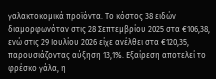γαλακτοκομικά προϊόντα. Το κόστος 38 ειδών διαμορφωνόταν στις 28 Σεπτεμβρίου 2025 στα €106,38, ενώ στις 29 Ιουλίου 2026 είχε ανέλθει στα €120,35, παρουσιάζοντας αύξηση 13,1%. Εξαίρεση αποτελεί το φρέσκο γάλα, η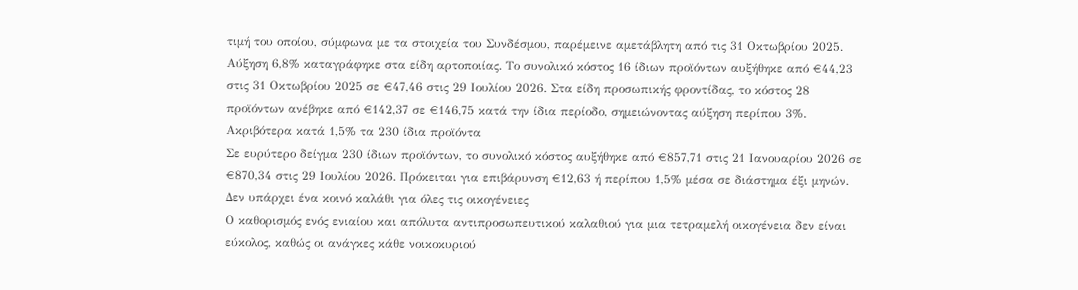τιμή του οποίου, σύμφωνα με τα στοιχεία του Συνδέσμου, παρέμεινε αμετάβλητη από τις 31 Οκτωβρίου 2025.
Αύξηση 6,8% καταγράφηκε στα είδη αρτοποιίας. Το συνολικό κόστος 16 ίδιων προϊόντων αυξήθηκε από €44,23 στις 31 Οκτωβρίου 2025 σε €47,46 στις 29 Ιουλίου 2026. Στα είδη προσωπικής φροντίδας, το κόστος 28 προϊόντων ανέβηκε από €142,37 σε €146,75 κατά την ίδια περίοδο, σημειώνοντας αύξηση περίπου 3%.
Ακριβότερα κατά 1,5% τα 230 ίδια προϊόντα
Σε ευρύτερο δείγμα 230 ίδιων προϊόντων, το συνολικό κόστος αυξήθηκε από €857,71 στις 21 Ιανουαρίου 2026 σε €870,34 στις 29 Ιουλίου 2026. Πρόκειται για επιβάρυνση €12,63 ή περίπου 1,5% μέσα σε διάστημα έξι μηνών.
Δεν υπάρχει ένα κοινό καλάθι για όλες τις οικογένειες
Ο καθορισμός ενός ενιαίου και απόλυτα αντιπροσωπευτικού καλαθιού για μια τετραμελή οικογένεια δεν είναι εύκολος, καθώς οι ανάγκες κάθε νοικοκυριού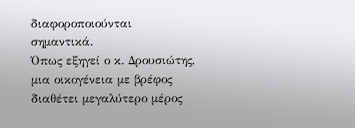διαφοροποιούνται σημαντικά.
Όπως εξηγεί ο κ. Δρουσιώτης, μια οικογένεια με βρέφος διαθέτει μεγαλύτερο μέρος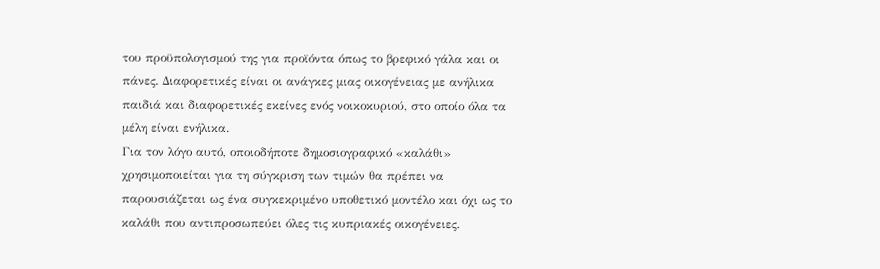του προϋπολογισμού της για προϊόντα όπως το βρεφικό γάλα και οι πάνες. Διαφορετικές είναι οι ανάγκες μιας οικογένειας με ανήλικα παιδιά και διαφορετικές εκείνες ενός νοικοκυριού, στο οποίο όλα τα μέλη είναι ενήλικα.
Για τον λόγο αυτό, οποιοδήποτε δημοσιογραφικό «καλάθι» χρησιμοποιείται για τη σύγκριση των τιμών θα πρέπει να παρουσιάζεται ως ένα συγκεκριμένο υποθετικό μοντέλο και όχι ως το καλάθι που αντιπροσωπεύει όλες τις κυπριακές οικογένειες.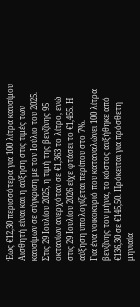Έως €12,30 περισσότερα για 100 λίτρα καυσίμου
Αισθητή είναι και η αύξηση στις τιμές των καυσίμων σε σύγκριση με τον Ιούλιο του 2025.
Στις 29 Ιουλίου 2025, η τιμή της βενζίνης 95 οκτανίων ανερχόταν σε €1,363 το λίτρο, ενώ στις 29 Ιουλίου 2026 είχε φτάσει το €1,455. Η αύξηση υπολογίζεται περίπου στο 7%.
Για ένα νοικοκυριό που καταναλώνει 100 λίτρα βενζίνης τον μήνα, το κόστος αυξήθηκε από €136,30 σε €145,50. Πρόκειται για πρόσθετη μηνιαία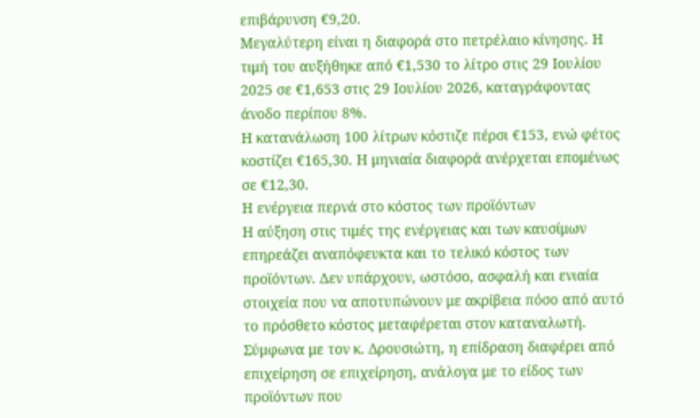επιβάρυνση €9,20.
Μεγαλύτερη είναι η διαφορά στο πετρέλαιο κίνησης. Η τιμή του αυξήθηκε από €1,530 το λίτρο στις 29 Ιουλίου 2025 σε €1,653 στις 29 Ιουλίου 2026, καταγράφοντας άνοδο περίπου 8%.
Η κατανάλωση 100 λίτρων κόστιζε πέρσι €153, ενώ φέτος κοστίζει €165,30. Η μηνιαία διαφορά ανέρχεται επομένως σε €12,30.
Η ενέργεια περνά στο κόστος των προϊόντων
Η αύξηση στις τιμές της ενέργειας και των καυσίμων επηρεάζει αναπόφευκτα και το τελικό κόστος των προϊόντων. Δεν υπάρχουν, ωστόσο, ασφαλή και ενιαία στοιχεία που να αποτυπώνουν με ακρίβεια πόσο από αυτό το πρόσθετο κόστος μεταφέρεται στον καταναλωτή.
Σύμφωνα με τον κ. Δρουσιώτη, η επίδραση διαφέρει από επιχείρηση σε επιχείρηση, ανάλογα με το είδος των προϊόντων που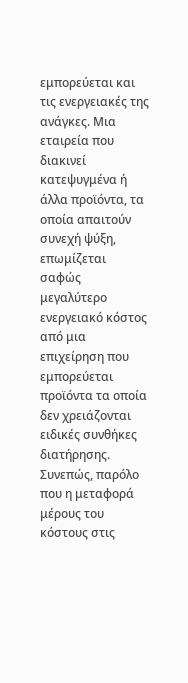εμπορεύεται και τις ενεργειακές της ανάγκες. Μια εταιρεία που διακινεί κατεψυγμένα ή άλλα προϊόντα, τα οποία απαιτούν συνεχή ψύξη, επωμίζεται σαφώς μεγαλύτερο ενεργειακό κόστος από μια επιχείρηση που εμπορεύεται προϊόντα τα οποία δεν χρειάζονται ειδικές συνθήκες διατήρησης.
Συνεπώς, παρόλο που η μεταφορά μέρους του κόστους στις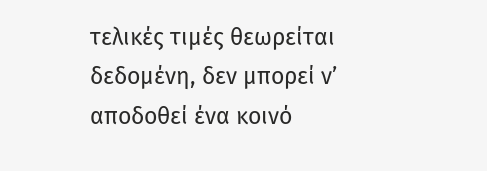τελικές τιμές θεωρείται δεδομένη, δεν μπορεί ν’ αποδοθεί ένα κοινό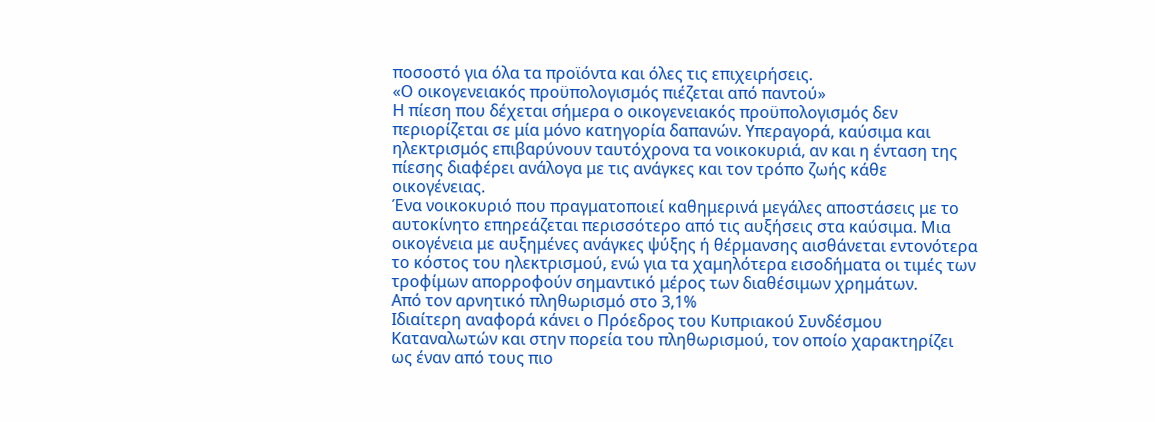ποσοστό για όλα τα προϊόντα και όλες τις επιχειρήσεις.
«Ο οικογενειακός προϋπολογισμός πιέζεται από παντού»
Η πίεση που δέχεται σήμερα ο οικογενειακός προϋπολογισμός δεν περιορίζεται σε μία μόνο κατηγορία δαπανών. Υπεραγορά, καύσιμα και ηλεκτρισμός επιβαρύνουν ταυτόχρονα τα νοικοκυριά, αν και η ένταση της πίεσης διαφέρει ανάλογα με τις ανάγκες και τον τρόπο ζωής κάθε οικογένειας.
Ένα νοικοκυριό που πραγματοποιεί καθημερινά μεγάλες αποστάσεις με το αυτοκίνητο επηρεάζεται περισσότερο από τις αυξήσεις στα καύσιμα. Μια οικογένεια με αυξημένες ανάγκες ψύξης ή θέρμανσης αισθάνεται εντονότερα το κόστος του ηλεκτρισμού, ενώ για τα χαμηλότερα εισοδήματα οι τιμές των τροφίμων απορροφούν σημαντικό μέρος των διαθέσιμων χρημάτων.
Από τον αρνητικό πληθωρισμό στο 3,1%
Ιδιαίτερη αναφορά κάνει ο Πρόεδρος του Κυπριακού Συνδέσμου Καταναλωτών και στην πορεία του πληθωρισμού, τον οποίο χαρακτηρίζει ως έναν από τους πιο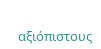αξιόπιστους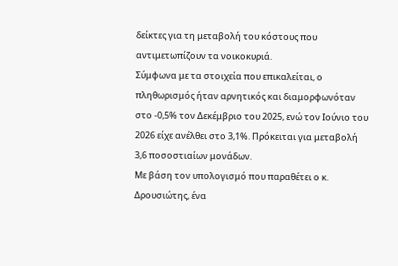δείκτες για τη μεταβολή του κόστους που αντιμετωπίζουν τα νοικοκυριά.
Σύμφωνα με τα στοιχεία που επικαλείται, ο πληθωρισμός ήταν αρνητικός και διαμορφωνόταν στο -0,5% τον Δεκέμβριο του 2025, ενώ τον Ιούνιο του 2026 είχε ανέλθει στο 3,1%. Πρόκειται για μεταβολή 3,6 ποσοστιαίων μονάδων.
Με βάση τον υπολογισμό που παραθέτει ο κ. Δρουσιώτης, ένα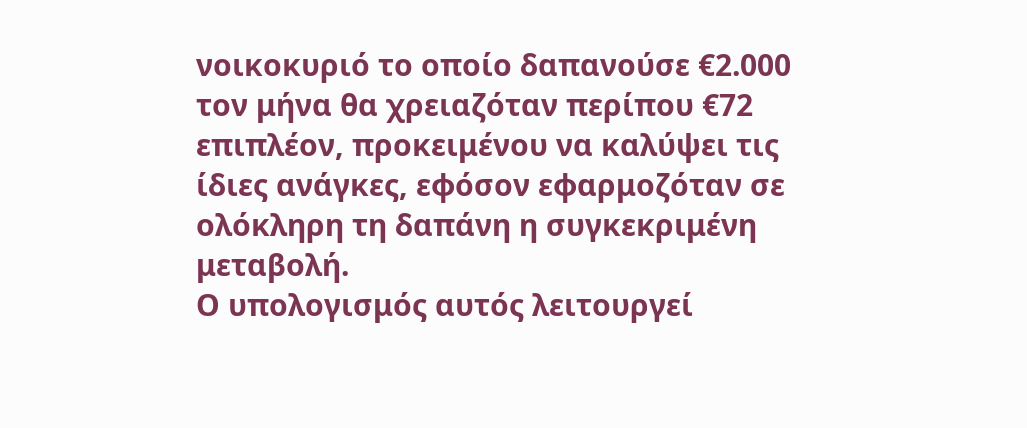νοικοκυριό το οποίο δαπανούσε €2.000 τον μήνα θα χρειαζόταν περίπου €72 επιπλέον, προκειμένου να καλύψει τις ίδιες ανάγκες, εφόσον εφαρμοζόταν σε ολόκληρη τη δαπάνη η συγκεκριμένη μεταβολή.
Ο υπολογισμός αυτός λειτουργεί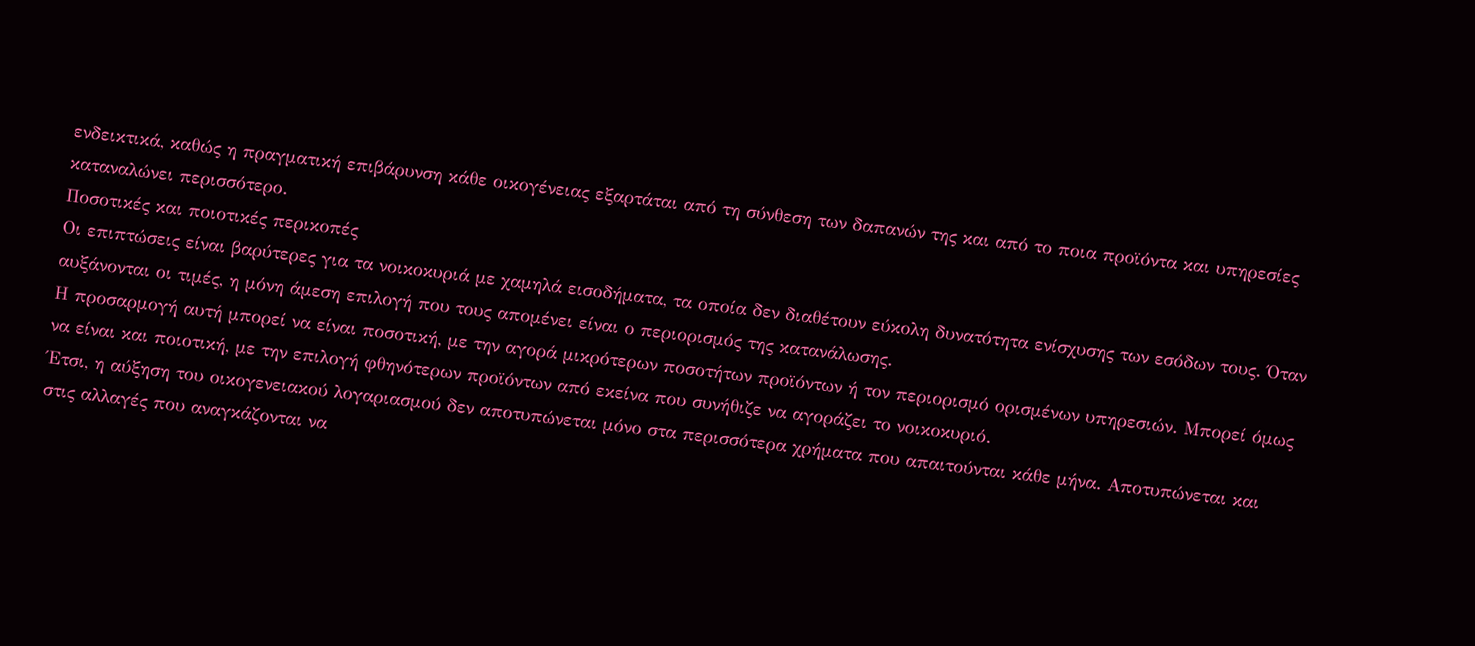ενδεικτικά, καθώς η πραγματική επιβάρυνση κάθε οικογένειας εξαρτάται από τη σύνθεση των δαπανών της και από το ποια προϊόντα και υπηρεσίες καταναλώνει περισσότερο.
Ποσοτικές και ποιοτικές περικοπές
Οι επιπτώσεις είναι βαρύτερες για τα νοικοκυριά με χαμηλά εισοδήματα, τα οποία δεν διαθέτουν εύκολη δυνατότητα ενίσχυσης των εσόδων τους. Όταν αυξάνονται οι τιμές, η μόνη άμεση επιλογή που τους απομένει είναι ο περιορισμός της κατανάλωσης.
Η προσαρμογή αυτή μπορεί να είναι ποσοτική, με την αγορά μικρότερων ποσοτήτων προϊόντων ή τον περιορισμό ορισμένων υπηρεσιών. Μπορεί όμως να είναι και ποιοτική, με την επιλογή φθηνότερων προϊόντων από εκείνα που συνήθιζε να αγοράζει το νοικοκυριό.
Έτσι, η αύξηση του οικογενειακού λογαριασμού δεν αποτυπώνεται μόνο στα περισσότερα χρήματα που απαιτούνται κάθε μήνα. Αποτυπώνεται και στις αλλαγές που αναγκάζονται να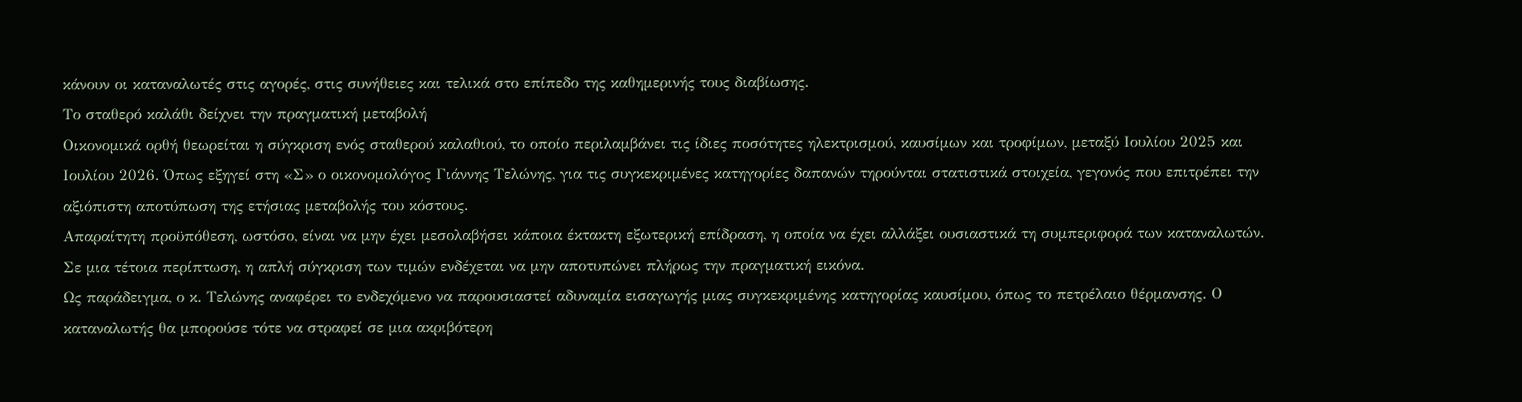κάνουν οι καταναλωτές στις αγορές, στις συνήθειες και τελικά στο επίπεδο της καθημερινής τους διαβίωσης.
Το σταθερό καλάθι δείχνει την πραγματική μεταβολή
Οικονομικά ορθή θεωρείται η σύγκριση ενός σταθερού καλαθιού, το οποίο περιλαμβάνει τις ίδιες ποσότητες ηλεκτρισμού, καυσίμων και τροφίμων, μεταξύ Ιουλίου 2025 και Ιουλίου 2026. Όπως εξηγεί στη «Σ» ο οικονομολόγος Γιάννης Τελώνης, για τις συγκεκριμένες κατηγορίες δαπανών τηρούνται στατιστικά στοιχεία, γεγονός που επιτρέπει την αξιόπιστη αποτύπωση της ετήσιας μεταβολής του κόστους.
Απαραίτητη προϋπόθεση, ωστόσο, είναι να μην έχει μεσολαβήσει κάποια έκτακτη εξωτερική επίδραση, η οποία να έχει αλλάξει ουσιαστικά τη συμπεριφορά των καταναλωτών. Σε μια τέτοια περίπτωση, η απλή σύγκριση των τιμών ενδέχεται να μην αποτυπώνει πλήρως την πραγματική εικόνα.
Ως παράδειγμα, ο κ. Τελώνης αναφέρει το ενδεχόμενο να παρουσιαστεί αδυναμία εισαγωγής μιας συγκεκριμένης κατηγορίας καυσίμου, όπως το πετρέλαιο θέρμανσης. Ο καταναλωτής θα μπορούσε τότε να στραφεί σε μια ακριβότερη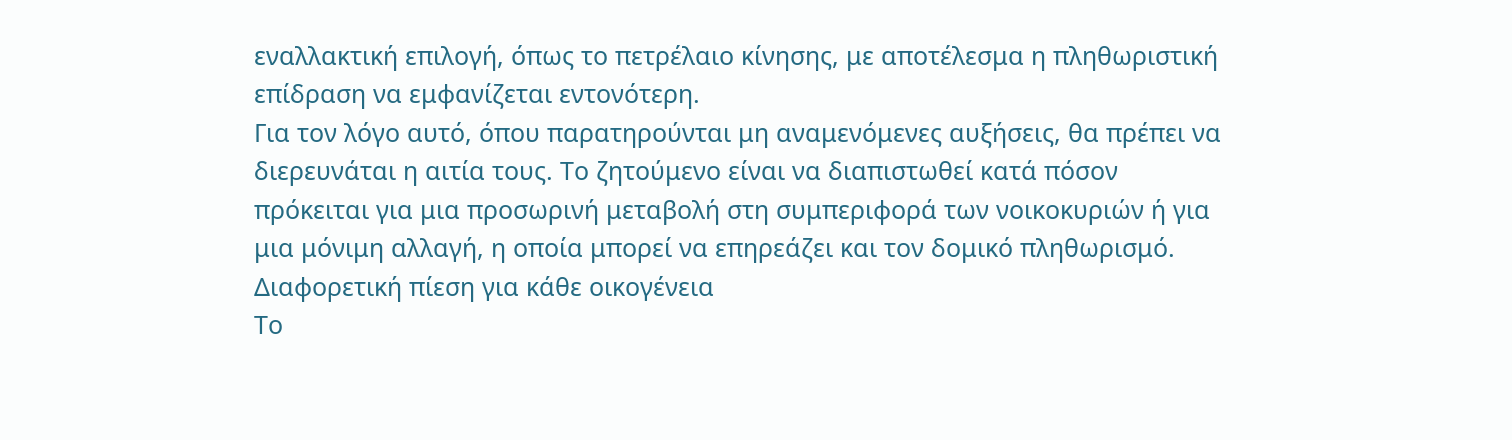εναλλακτική επιλογή, όπως το πετρέλαιο κίνησης, με αποτέλεσμα η πληθωριστική επίδραση να εμφανίζεται εντονότερη.
Για τον λόγο αυτό, όπου παρατηρούνται μη αναμενόμενες αυξήσεις, θα πρέπει να διερευνάται η αιτία τους. Το ζητούμενο είναι να διαπιστωθεί κατά πόσον πρόκειται για μια προσωρινή μεταβολή στη συμπεριφορά των νοικοκυριών ή για μια μόνιμη αλλαγή, η οποία μπορεί να επηρεάζει και τον δομικό πληθωρισμό.
Διαφορετική πίεση για κάθε οικογένεια
Το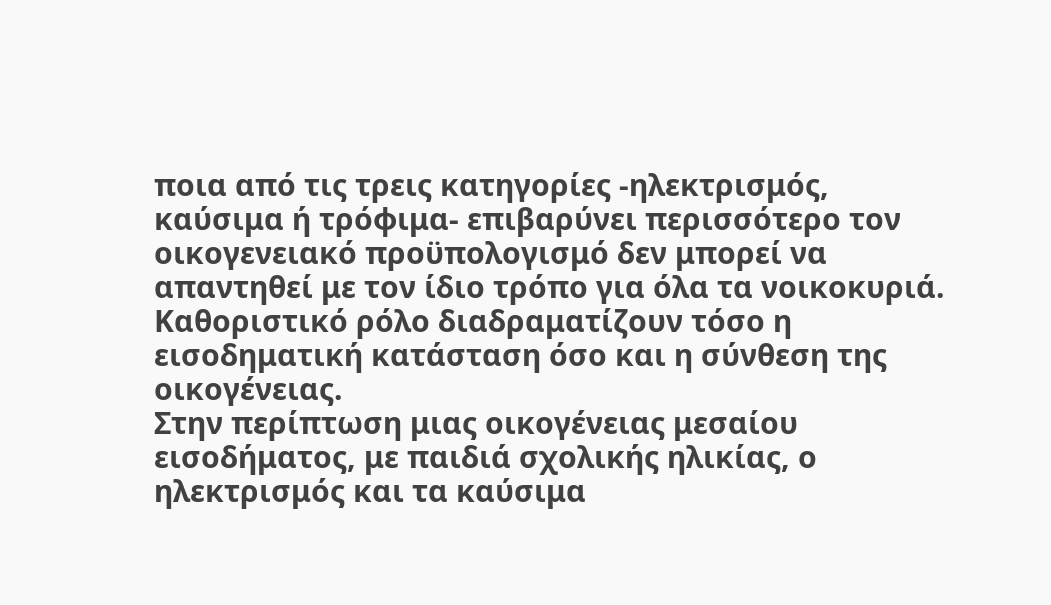ποια από τις τρεις κατηγορίες -ηλεκτρισμός, καύσιμα ή τρόφιμα- επιβαρύνει περισσότερο τον οικογενειακό προϋπολογισμό δεν μπορεί να απαντηθεί με τον ίδιο τρόπο για όλα τα νοικοκυριά. Καθοριστικό ρόλο διαδραματίζουν τόσο η εισοδηματική κατάσταση όσο και η σύνθεση της οικογένειας.
Στην περίπτωση μιας οικογένειας μεσαίου εισοδήματος, με παιδιά σχολικής ηλικίας, ο ηλεκτρισμός και τα καύσιμα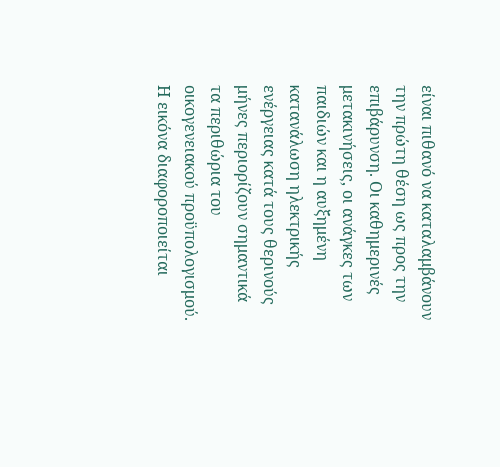είναι πιθανό να καταλαμβάνουν την πρώτη θέση ως προς την επιβάρυνση. Οι καθημερινές μετακινήσεις, οι ανάγκες των παιδιών και η αυξημένη κατανάλωση ηλεκτρικής ενέργειας κατά τους θερινούς μήνες περιορίζουν σημαντικά τα περιθώρια του οικογενειακού προϋπολογισμού.
Η εικόνα διαφοροποιείται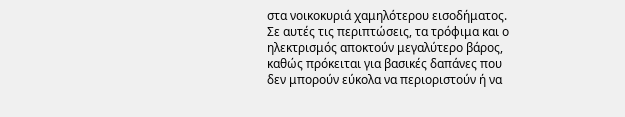στα νοικοκυριά χαμηλότερου εισοδήματος. Σε αυτές τις περιπτώσεις, τα τρόφιμα και ο ηλεκτρισμός αποκτούν μεγαλύτερο βάρος, καθώς πρόκειται για βασικές δαπάνες που δεν μπορούν εύκολα να περιοριστούν ή να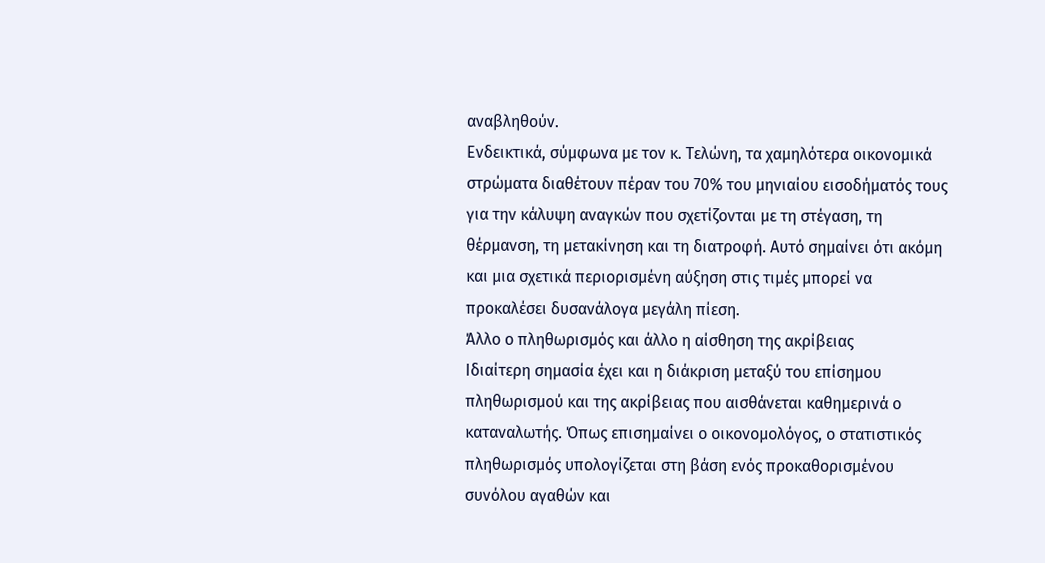αναβληθούν.
Ενδεικτικά, σύμφωνα με τον κ. Τελώνη, τα χαμηλότερα οικονομικά στρώματα διαθέτουν πέραν του 70% του μηνιαίου εισοδήματός τους για την κάλυψη αναγκών που σχετίζονται με τη στέγαση, τη θέρμανση, τη μετακίνηση και τη διατροφή. Αυτό σημαίνει ότι ακόμη και μια σχετικά περιορισμένη αύξηση στις τιμές μπορεί να προκαλέσει δυσανάλογα μεγάλη πίεση.
Άλλο ο πληθωρισμός και άλλο η αίσθηση της ακρίβειας
Ιδιαίτερη σημασία έχει και η διάκριση μεταξύ του επίσημου πληθωρισμού και της ακρίβειας που αισθάνεται καθημερινά ο καταναλωτής. Όπως επισημαίνει ο οικονομολόγος, ο στατιστικός πληθωρισμός υπολογίζεται στη βάση ενός προκαθορισμένου συνόλου αγαθών και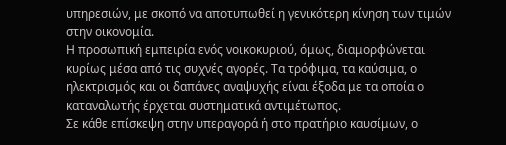υπηρεσιών, με σκοπό να αποτυπωθεί η γενικότερη κίνηση των τιμών στην οικονομία.
Η προσωπική εμπειρία ενός νοικοκυριού, όμως, διαμορφώνεται κυρίως μέσα από τις συχνές αγορές. Τα τρόφιμα, τα καύσιμα, ο ηλεκτρισμός και οι δαπάνες αναψυχής είναι έξοδα με τα οποία ο καταναλωτής έρχεται συστηματικά αντιμέτωπος.
Σε κάθε επίσκεψη στην υπεραγορά ή στο πρατήριο καυσίμων, ο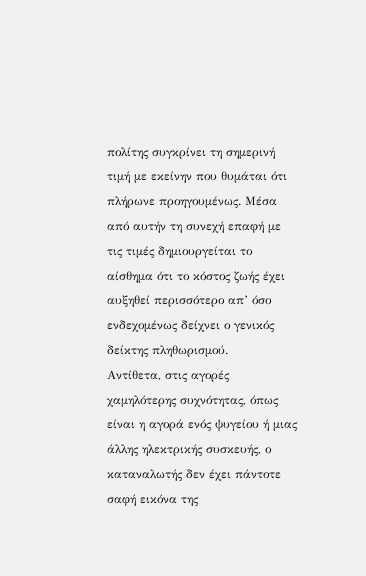πολίτης συγκρίνει τη σημερινή τιμή με εκείνην που θυμάται ότι πλήρωνε προηγουμένως. Μέσα από αυτήν τη συνεχή επαφή με τις τιμές δημιουργείται το αίσθημα ότι το κόστος ζωής έχει αυξηθεί περισσότερο απ’ όσο ενδεχομένως δείχνει ο γενικός δείκτης πληθωρισμού.
Αντίθετα, στις αγορές χαμηλότερης συχνότητας, όπως είναι η αγορά ενός ψυγείου ή μιας άλλης ηλεκτρικής συσκευής, ο καταναλωτής δεν έχει πάντοτε σαφή εικόνα της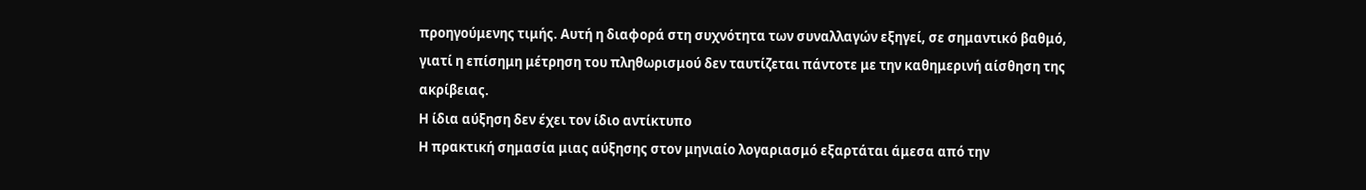προηγούμενης τιμής. Αυτή η διαφορά στη συχνότητα των συναλλαγών εξηγεί, σε σημαντικό βαθμό, γιατί η επίσημη μέτρηση του πληθωρισμού δεν ταυτίζεται πάντοτε με την καθημερινή αίσθηση της ακρίβειας.
Η ίδια αύξηση δεν έχει τον ίδιο αντίκτυπο
Η πρακτική σημασία μιας αύξησης στον μηνιαίο λογαριασμό εξαρτάται άμεσα από την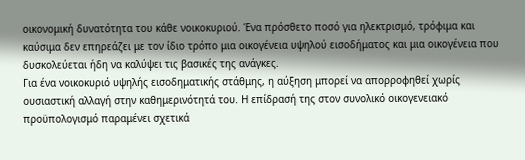οικονομική δυνατότητα του κάθε νοικοκυριού. Ένα πρόσθετο ποσό για ηλεκτρισμό, τρόφιμα και καύσιμα δεν επηρεάζει με τον ίδιο τρόπο μια οικογένεια υψηλού εισοδήματος και μια οικογένεια που δυσκολεύεται ήδη να καλύψει τις βασικές της ανάγκες.
Για ένα νοικοκυριό υψηλής εισοδηματικής στάθμης, η αύξηση μπορεί να απορροφηθεί χωρίς ουσιαστική αλλαγή στην καθημερινότητά του. Η επίδρασή της στον συνολικό οικογενειακό προϋπολογισμό παραμένει σχετικά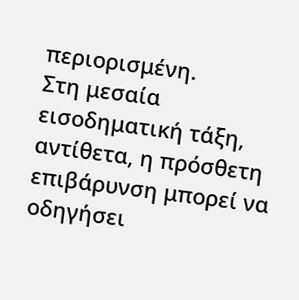περιορισμένη.
Στη μεσαία εισοδηματική τάξη, αντίθετα, η πρόσθετη επιβάρυνση μπορεί να οδηγήσει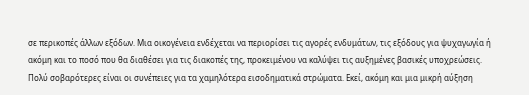σε περικοπές άλλων εξόδων. Μια οικογένεια ενδέχεται να περιορίσει τις αγορές ενδυμάτων, τις εξόδους για ψυχαγωγία ή ακόμη και το ποσό που θα διαθέσει για τις διακοπές της, προκειμένου να καλύψει τις αυξημένες βασικές υποχρεώσεις.
Πολύ σοβαρότερες είναι οι συνέπειες για τα χαμηλότερα εισοδηματικά στρώματα. Εκεί, ακόμη και μια μικρή αύξηση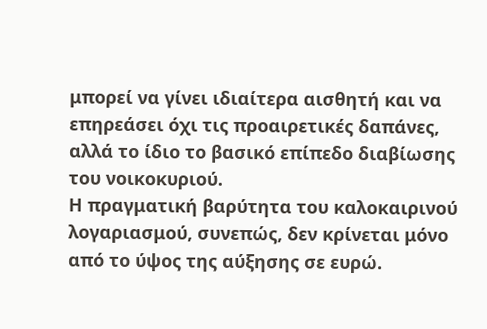μπορεί να γίνει ιδιαίτερα αισθητή και να επηρεάσει όχι τις προαιρετικές δαπάνες, αλλά το ίδιο το βασικό επίπεδο διαβίωσης του νοικοκυριού.
Η πραγματική βαρύτητα του καλοκαιρινού λογαριασμού, συνεπώς, δεν κρίνεται μόνο από το ύψος της αύξησης σε ευρώ.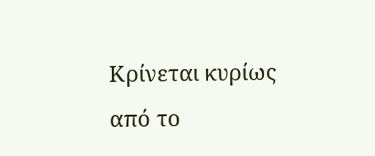Κρίνεται κυρίως από το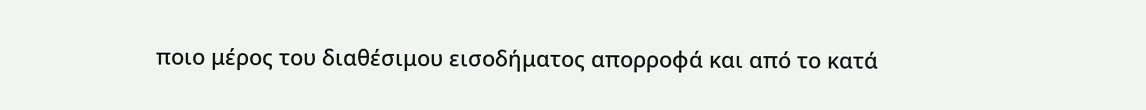ποιο μέρος του διαθέσιμου εισοδήματος απορροφά και από το κατά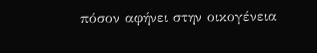πόσον αφήνει στην οικογένεια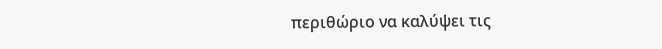περιθώριο να καλύψει τις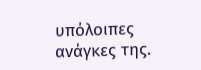υπόλοιπες ανάγκες της.